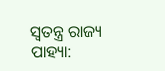ସ୍ୱତନ୍ତ୍ର ରାଜ୍ୟ ପାହ୍ୟା: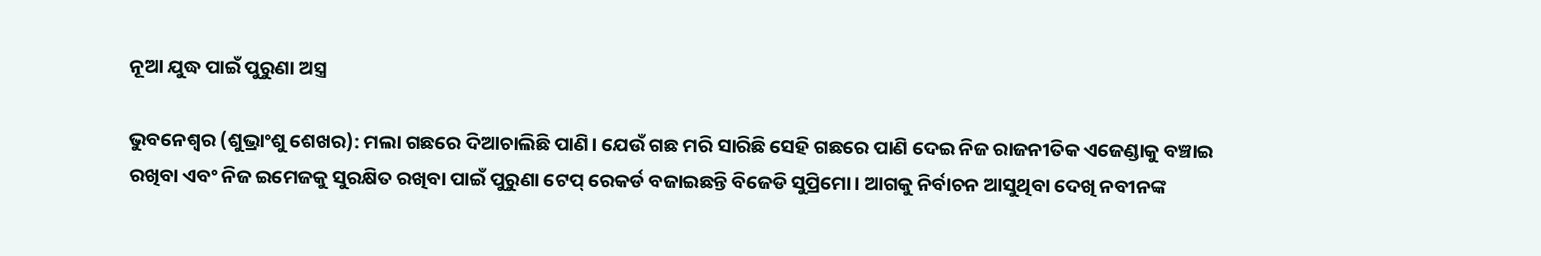ନୂଆ ଯୁଦ୍ଧ ପାଇଁ ପୁରୁଣା ଅସ୍ତ୍ର

ଭୁବନେଶ୍ୱର (ଶୁଭ୍ରାଂଶୁ ଶେଖର): ମଲା ଗଛରେ ଦିଆଚାଲିଛି ପାଣି। ଯେଉଁ ଗଛ ମରି ସାରିଛି ସେହି ଗଛରେ ପାଣି ଦେଇ ନିଜ ରାଜନୀତିକ ଏଜେଣ୍ଡାକୁ ବଞ୍ଚାଇ ରଖିବା ଏବଂ ନିଜ ଇମେଜକୁ ସୁରକ୍ଷିତ ରଖିବା ପାଇଁ ପୁରୁଣା ଟେପ୍ ରେକର୍ଡ ବଜାଇଛନ୍ତି ବିଜେଡି ସୁପ୍ରିମୋ। ଆଗକୁ ନିର୍ବାଚନ ଆସୁଥିବା ଦେଖି ନବୀନଙ୍କ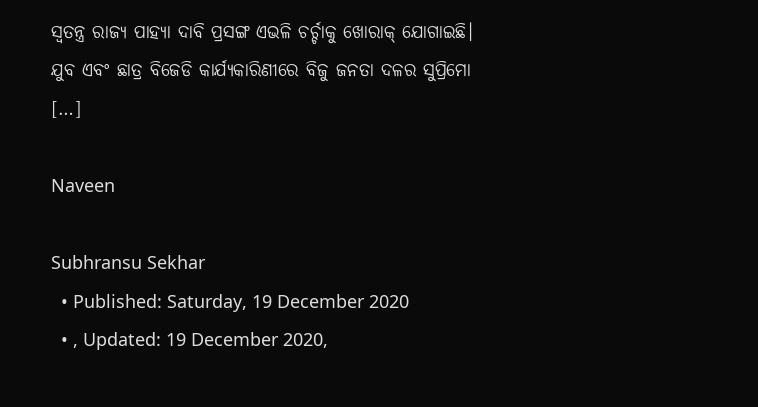ସ୍ୱତନ୍ତ୍ର ରାଜ୍ୟ ପାହ୍ୟା ଦାବି ପ୍ରସଙ୍ଗ ଏଭଳି ଚର୍ଚ୍ଚାକୁ ଖୋରାକ୍ ଯୋଗାଇଛି। ଯୁବ ଏବଂ ଛାତ୍ର ବିଜେଡି କାର୍ଯ୍ୟକାରିଣୀରେ ବିଜୁ ଜନତା ଦଳର ସୁପ୍ରିମୋ […]

Naveen

Subhransu Sekhar
  • Published: Saturday, 19 December 2020
  • , Updated: 19 December 2020,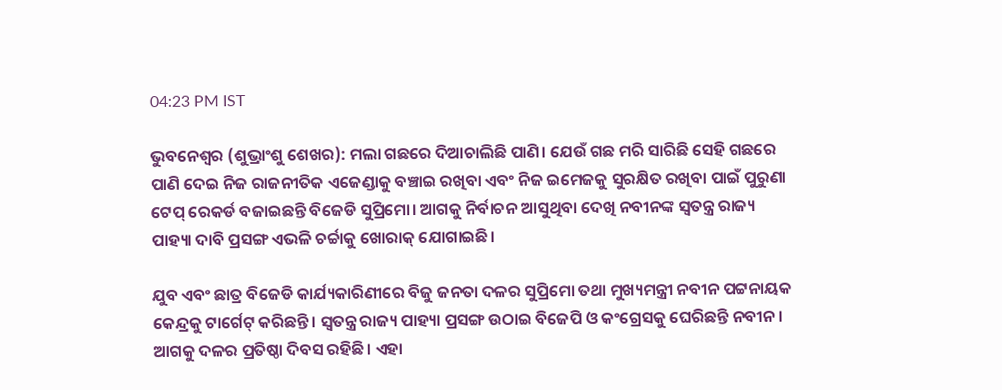04:23 PM IST

ଭୁବନେଶ୍ୱର (ଶୁଭ୍ରାଂଶୁ ଶେଖର): ମଲା ଗଛରେ ଦିଆଚାଲିଛି ପାଣି। ଯେଉଁ ଗଛ ମରି ସାରିଛି ସେହି ଗଛରେ ପାଣି ଦେଇ ନିଜ ରାଜନୀତିକ ଏଜେଣ୍ଡାକୁ ବଞ୍ଚାଇ ରଖିବା ଏବଂ ନିଜ ଇମେଜକୁ ସୁରକ୍ଷିତ ରଖିବା ପାଇଁ ପୁରୁଣା ଟେପ୍ ରେକର୍ଡ ବଜାଇଛନ୍ତି ବିଜେଡି ସୁପ୍ରିମୋ। ଆଗକୁ ନିର୍ବାଚନ ଆସୁଥିବା ଦେଖି ନବୀନଙ୍କ ସ୍ୱତନ୍ତ୍ର ରାଜ୍ୟ ପାହ୍ୟା ଦାବି ପ୍ରସଙ୍ଗ ଏଭଳି ଚର୍ଚ୍ଚାକୁ ଖୋରାକ୍ ଯୋଗାଇଛି।

ଯୁବ ଏବଂ ଛାତ୍ର ବିଜେଡି କାର୍ଯ୍ୟକାରିଣୀରେ ବିଜୁ ଜନତା ଦଳର ସୁପ୍ରିମୋ ତଥା ମୁଖ୍ୟମନ୍ତ୍ରୀ ନବୀନ ପଟ୍ଟନାୟକ କେନ୍ଦ୍ରକୁ ଟାର୍ଗେଟ୍ କରିଛନ୍ତି। ସ୍ୱତନ୍ତ୍ର ରାଜ୍ୟ ପାହ୍ୟା ପ୍ରସଙ୍ଗ ଉଠାଇ ବିଜେପି ଓ କଂଗ୍ରେସକୁ ଘେରିଛନ୍ତି ନବୀନ। ଆଗକୁ ଦଳର ପ୍ରତିଷ୍ଠା ଦିବସ ରହିଛି। ଏହା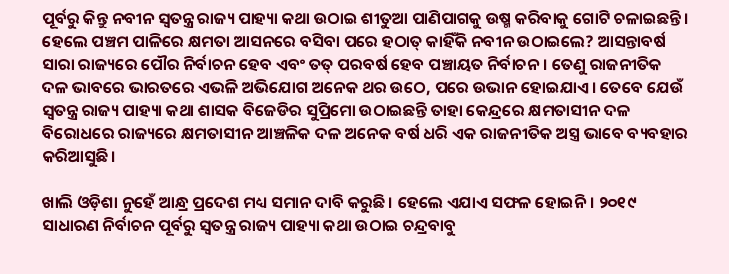ପୂର୍ବରୁ କିନ୍ତୁ ନବୀନ ସ୍ୱତନ୍ତ୍ର ରାଜ୍ୟ ପାହ୍ୟା କଥା ଉଠାଇ ଶୀତୁଆ ପାଣିପାଗକୁ ଉଷ୍ମ କରିବାକୁ ଗୋଟି ଚଳାଇଛନ୍ତି। ହେଲେ ପଞ୍ଚମ ପାଳିରେ କ୍ଷମତା ଆସନରେ ବସିବା ପରେ ହଠାତ୍ କାହିଁକି ନବୀନ ଉଠାଇଲେ? ଆସନ୍ତାବର୍ଷ ସାରା ରାଜ୍ୟରେ ପୌର ନିର୍ବାଚନ ହେବ ଏବଂ ତତ୍‌ ପରବର୍ଷ ହେବ ପଞ୍ଚାୟତ ନିର୍ବାଚନ। ତେଣୁ ରାଜନୀତିକ ଦଳ ଭାବରେ ଭାରତରେ ଏଭଳି ଅଭିଯୋଗ ଅନେକ ଥର ଉଠେ, ପରେ ଉଭାନ ହୋଇଯାଏ। ତେବେ ଯେଉଁ ସ୍ୱତନ୍ତ୍ର ରାଜ୍ୟ ପାହ୍ୟା କଥା ଶାସକ ବିଜେଡିର ସୁପ୍ରିମୋ ଉଠାଇଛନ୍ତି ତାହା କେନ୍ଦ୍ରରେ କ୍ଷମତାସୀନ ଦଳ ବିରୋଧରେ ରାଜ୍ୟରେ କ୍ଷମତାସୀନ ଆଞ୍ଚଳିକ ଦଳ ଅନେକ ବର୍ଷ ଧରି ଏକ ରାଜନୀତିକ ଅସ୍ତ୍ର ଭାବେ ବ୍ୟବହାର କରିଆସୁଛି।

ଖାଲି ଓଡ଼ିଶା ନୁହେଁ ଆନ୍ଧ୍ର ପ୍ରଦେଶ ମଧ୍ୟ ସମାନ ଦାବି କରୁଛି। ହେଲେ ଏଯାଏ ସଫଳ ହୋଇନି। ୨୦୧୯ ସାଧାରଣ ନିର୍ବାଚନ ପୂର୍ବରୁ ସ୍ୱତନ୍ତ୍ର ରାଜ୍ୟ ପାହ୍ୟା କଥା ଉଠାଇ ଚନ୍ଦ୍ରବାବୁ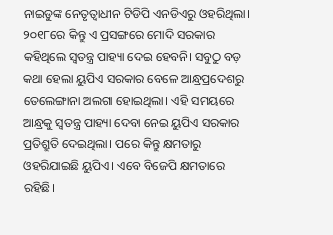ନାଇଡୁଙ୍କ ନେତୃତ୍ୱାଧୀନ ଟିଡିପି ଏନଡିଏରୁ ଓହରିଥିଲା। ୨୦୧୮ରେ କିନ୍ତୁ ଏ ପ୍ରସଙ୍ଗରେ ମୋଦି ସରକାର କହିଥିଲେ ସ୍ୱତନ୍ତ୍ର ପାହ୍ୟା ଦେଇ ହେବନି। ସବୁଠୁ ବଡ଼ କଥା ହେଲା ୟୁପିଏ ସରକାର ବେଳେ ଆନ୍ଧ୍ରପ୍ରଦେଶରୁ ତେଲେଙ୍ଗାନା ଅଲଗା ହୋଇଥିଲା। ଏହି ସମୟରେ ଆନ୍ଧ୍ରକୁ ସ୍ୱତନ୍ତ୍ର ପାହ୍ୟା ଦେବା ନେଇ ୟୁପିଏ ସରକାର ପ୍ରତିଶ୍ରୁତି ଦେଇଥିଲା। ପରେ କିନ୍ତୁ କ୍ଷମତାରୁ ଓହରିଯାଇଛି ୟୁପିଏ। ଏବେ ବିଜେପି କ୍ଷମତାରେ ରହିଛି।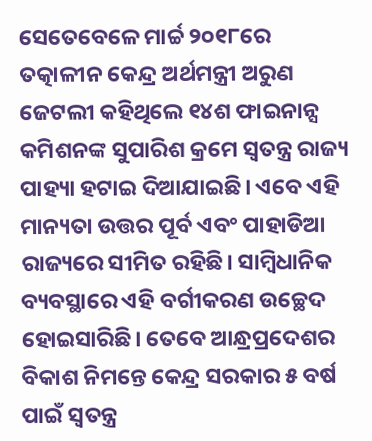ସେତେବେଳେ ମାର୍ଚ୍ଚ ୨୦୧୮ରେ ତତ୍କାଳୀନ କେନ୍ଦ୍ର ଅର୍ଥମନ୍ତ୍ରୀ ଅରୁଣ ଜେଟଲୀ କହିଥିଲେ ୧୪ଶ ଫାଇନାନ୍ସ କମିଶନଙ୍କ ସୁପାରିଶ କ୍ରମେ ସ୍ୱତନ୍ତ୍ର ରାଜ୍ୟ ପାହ୍ୟା ହଟାଇ ଦିଆଯାଇଛି। ଏବେ ଏହି ମାନ୍ୟତା ଉତ୍ତର ପୂର୍ବ ଏବଂ ପାହାଡିଆ ରାଜ୍ୟରେ ସୀମିତ ରହିଛି। ସାମ୍ୱିଧାନିକ ବ୍ୟବସ୍ଥାରେ ଏହି ବର୍ଗୀକରଣ ଉଚ୍ଛେଦ ହୋଇସାରିଛି। ତେବେ ଆନ୍ଧ୍ରପ୍ରଦେଶର ବିକାଶ ନିମନ୍ତେ କେନ୍ଦ୍ର ସରକାର ୫ ବର୍ଷ ପାଇଁ ସ୍ୱତନ୍ତ୍ର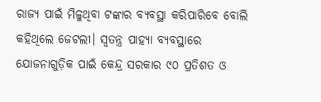ରାଜ୍ୟ ପାଇଁ ମିଳୁଥିବା ଟଙ୍କାର ବ୍ୟବସ୍ଥା କରିପାରିବେ ବୋଲି କହିଥିଲେ ଜେଟଲୀ। ସ୍ୱତନ୍ତ୍ର ପାହ୍ୟା ବ୍ୟବସ୍ଥାରେ ଯୋଜନାଗୁଡ଼ିକ ପାଇଁ କେନ୍ଦ୍ର ସରକାର ୯୦ ପ୍ରତିଶତ ଓ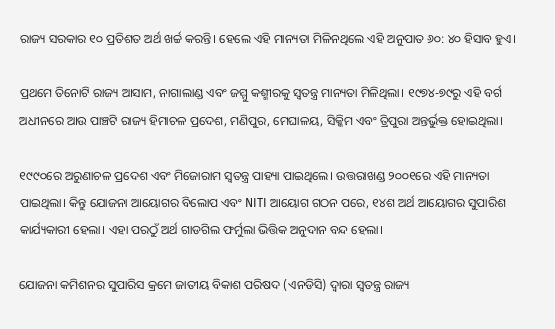ରାଜ୍ୟ ସରକାର ୧୦ ପ୍ରତିଶତ ଅର୍ଥ ଖର୍ଚ୍ଚ କରନ୍ତି। ହେଲେ ଏହି ମାନ୍ୟତା ମିଳିନଥିଲେ ଏହି ଅନୁପାତ ୬୦: ୪୦ ହିସାବ ହୁଏ।

ପ୍ରଥମେ ତିନୋଟି ରାଜ୍ୟ ଆସାମ, ନାଗାଲାଣ୍ଡ ଏବଂ ଜମ୍ମୁ କଶ୍ମୀରକୁ ସ୍ୱତନ୍ତ୍ର ମାନ୍ୟତା ମିଳିଥିଲା। ୧୯୭୪-୭୯ରୁ ଏହି ବର୍ଗ ଅଧୀନରେ ଆଉ ପାଞ୍ଚଟି ରାଜ୍ୟ ହିମାଚଳ ପ୍ରଦେଶ, ମଣିପୁର, ମେଘାଳୟ, ସିକ୍କିମ ଏବଂ ତ୍ରିପୁରା ଅନ୍ତର୍ଭୁକ୍ତ ହୋଇଥିଲା।

୧୯୯୦ରେ ଅରୁଣାଚଳ ପ୍ରଦେଶ ଏବଂ ମିଜୋରାମ ସ୍ୱତନ୍ତ୍ର ପାହ୍ୟା ପାଇଥିଲେ। ଉତ୍ତରାଖଣ୍ଡ ୨୦୦୧ରେ ଏହି ମାନ୍ୟତା ପାଇଥିଲା। କିନ୍ତୁ ଯୋଜନା ଆୟୋଗର ବିଲୋପ ଏବଂ NITI ଆୟୋଗ ଗଠନ ପରେ, ୧୪ଶ ଅର୍ଥ ଆୟୋଗର ସୁପାରିଶ କାର୍ଯ୍ୟକାରୀ ହେଲା। ଏହା ପରଠୁଁ ଅର୍ଥ ଗାଡଗିଲ ଫର୍ମୁଲା ଭିତ୍ତିକ ଅନୁଦାନ ବନ୍ଦ ହେଲା।

ଯୋଜନା କମିଶନର ସୁପାରିସ କ୍ରମେ ଜାତୀୟ ବିକାଶ ପରିଷଦ (ଏନଡିସି) ଦ୍ୱାରା ସ୍ୱତନ୍ତ୍ର ରାଜ୍ୟ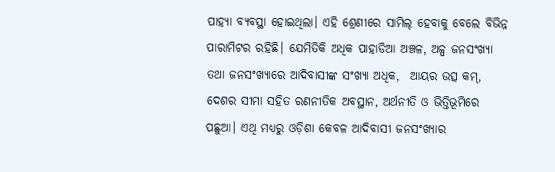ପାହ୍ୟା ବ୍ୟବସ୍ଥା ହୋଇଥିଲା। ଏହି ଶ୍ରେଣୀରେ ସାମିଲ୍ ହେବାକୁ ବେଲେ ବିଭିନ୍ନ ପାରାମିଟର ରହିଛି। ଯେମିତିକି ଅଧିକ ପାହାଡିଆ ଅଞ୍ଚଳ, ଅଳ୍ପ ଜନସଂଖ୍ୟା ତଥା ଜନସଂଖ୍ୟାରେ ଆଦିବାସୀଙ୍କ ସଂଖ୍ୟା ଅଧିକ,  ଆୟର ଉତ୍ସ କମ୍, ଦେଶର ସୀମା ସହିତ ରଣନୀତିକ ଅବସ୍ଥାନ, ଅର୍ଥନୀତି ଓ ଭିତ୍ତିଭୂମିରେ ପଛୁଆ। ଏଥି ମଧ୍ୟରୁ ଓଡ଼ିଶା କେବଳ ଆଦିବାସୀ ଜନସଂଖ୍ୟାର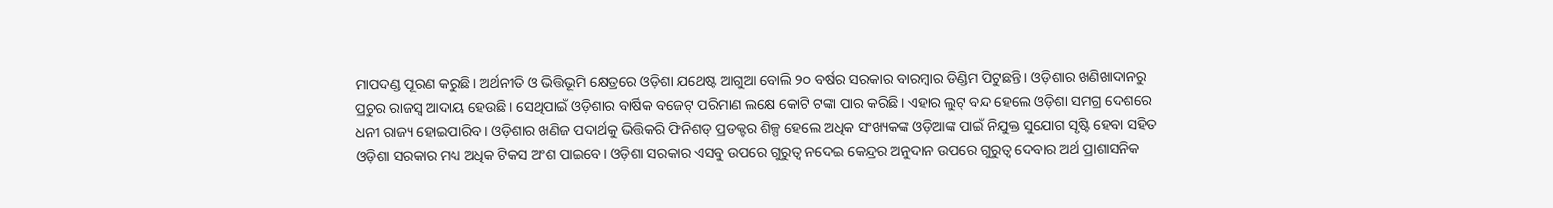ମାପଦଣ୍ଡ ପୂରଣ କରୁଛି। ଅର୍ଥନୀତି ଓ ଭିତ୍ତିଭୂମି କ୍ଷେତ୍ରରେ ଓଡ଼ିଶା ଯଥେଷ୍ଟ ଆଗୁଆ ବୋଲି ୨୦ ବର୍ଷର ସରକାର ବାରମ୍ବାର ଡିଣ୍ଡିମ ପିଟୁଛନ୍ତି। ଓଡ଼ିଶାର ଖଣିଖାଦାନରୁ ପ୍ରଚୁର ରାଜସ୍ୱ ଆଦାୟ ହେଉଛି। ସେଥିପାଇଁ ଓଡ଼ିଶାର ବାର୍ଷିକ ବଜେଟ୍‌ ପରିମାଣ ଲକ୍ଷେ କୋଟି ଟଙ୍କା ପାର କରିଛି। ଏହାର ଲୁଟ୍‌ ବନ୍ଦ ହେଲେ ଓଡ଼ିଶା ସମଗ୍ର ଦେଶରେ ଧନୀ ରାଜ୍ୟ ହୋଇପାରିବ। ଓଡ଼ିଶାର ଖଣିଜ ପଦାର୍ଥକୁ ଭିତ୍ତିକରି ଫିନିଶଡ୍‌ ପ୍ରଡକ୍ଟର ଶିଳ୍ପ ହେଲେ ଅଧିକ ସଂଖ୍ୟକଙ୍କ ଓଡ଼ିଆଙ୍କ ପାଇଁ ନିଯୁକ୍ତ ସୁଯୋଗ ସୃଷ୍ଟି ହେବା ସହିତ ଓଡ଼ିଶା ସରକାର ମଧ୍ୟ ଅଧିକ ଟିକସ ଅଂଶ ପାଇବେ। ଓଡ଼ିଶା ସରକାର ଏସବୁ ଉପରେ ଗୁରୁତ୍ୱ ନଦେଇ କେନ୍ଦ୍ରର ଅନୁଦାନ ଉପରେ ଗୁରୁତ୍ୱ ଦେବାର ଅର୍ଥ ପ୍ରାଶାସନିକ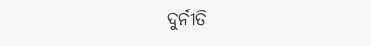ଦୁର୍ନୀତି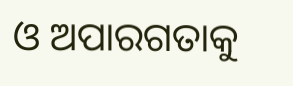ଓ ଅପାରଗତାକୁ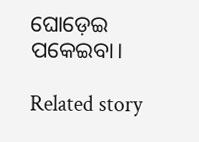ଘୋଡ଼େଇ ପକେଇବା।

Related story